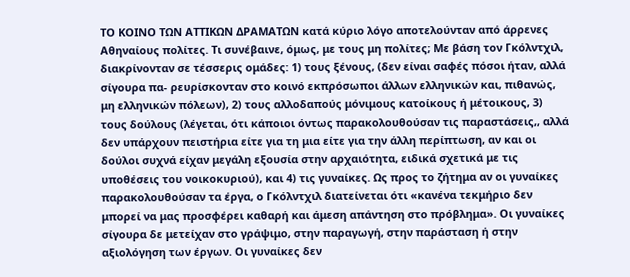ΤΟ ΚΟΙΝΟ ΤΩΝ ΑΤΤΙΚΩΝ ΔΡΑΜΑΤΩΝ κατά κύριο λόγο αποτελούνταν από άρρενες Αθηναίους πολίτες. Τι συνέβαινε, όμως, με τους μη πολίτες; Με βάση τον Γκόλντχιλ, διακρίνονταν σε τέσσερις ομάδες: 1) τους ξένους, (δεν είναι σαφές πόσοι ήταν, αλλά σίγουρα πα- ρευρίσκονταν στο κοινό εκπρόσωποι άλλων ελληνικών και, πιθανώς, μη ελληνικών πόλεων), 2) τους αλλοδαπούς μόνιμους κατοίκους ή μέτοικους, 3) τους δούλους (λέγεται, ότι κάποιοι όντως παρακολουθούσαν τις παραστάσεις,, αλλά δεν υπάρχουν πειστήρια είτε για τη μια είτε για την άλλη περίπτωση, αν και οι δούλοι συχνά είχαν μεγάλη εξουσία στην αρχαιότητα, ειδικά σχετικά με τις υποθέσεις του νοικοκυριού), και 4) τις γυναίκες. Ως προς το ζήτημα αν οι γυναίκες παρακολουθούσαν τα έργα, ο Γκόλντχιλ διατείνεται ότι «κανένα τεκμήριο δεν μπορεί να μας προσφέρει καθαρή και άμεση απάντηση στο πρόβλημα». Οι γυναίκες σίγουρα δε μετείχαν στο γράψιμο, στην παραγωγή, στην παράσταση ή στην αξιολόγηση των έργων. Οι γυναίκες δεν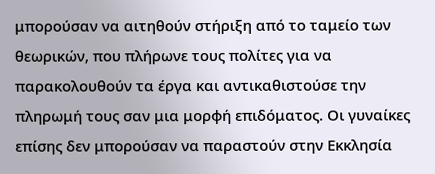μπορούσαν να αιτηθούν στήριξη από το ταμείο των θεωρικών, που πλήρωνε τους πολίτες για να παρακολουθούν τα έργα και αντικαθιστούσε την πληρωμή τους σαν μια μορφή επιδόματος. Οι γυναίκες επίσης δεν μπορούσαν να παραστούν στην Εκκλησία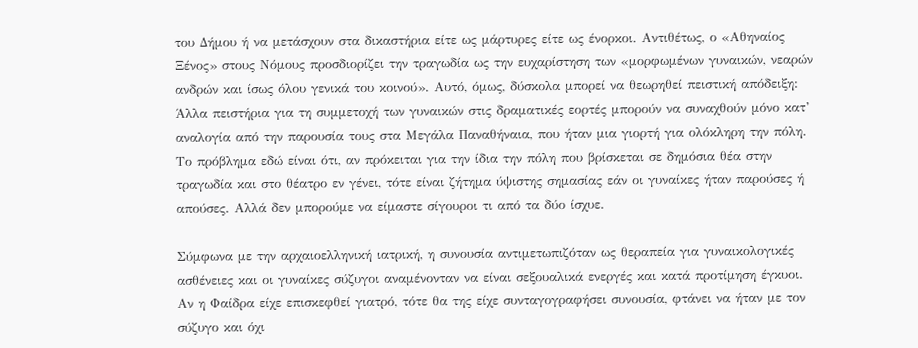του Δήμου ή να μετάσχουν στα δικαστήρια είτε ως μάρτυρες είτε ως ένορκοι. Αντιθέτως, ο «Αθηναίος Ξένος» στους Νόμους προσδιορίζει την τραγωδία ως την ευχαρίστηση των «μορφωμένων γυναικών, νεαρών ανδρών και ίσως όλου γενικά του κοινού». Αυτό, όμως, δύσκολα μπορεί να θεωρηθεί πειστική απόδειξη: Άλλα πειστήρια για τη συμμετοχή των γυναικών στις δραματικές εορτές μπορούν να συναχθούν μόνο κατ’ αναλογία από την παρουσία τους στα Μεγάλα Παναθήναια, που ήταν μια γιορτή για ολόκληρη την πόλη. Το πρόβλημα εδώ είναι ότι, αν πρόκειται για την ίδια την πόλη που βρίσκεται σε δημόσια θέα στην τραγωδία και στο θέατρο εν γένει, τότε είναι ζήτημα ύψιστης σημασίας εάν οι γυναίκες ήταν παρούσες ή απούσες. Αλλά δεν μπορούμε να είμαστε σίγουροι τι από τα δύο ίσχυε.

Σύμφωνα με την αρχαιοελληνική ιατρική, η συνουσία αντιμετωπιζόταν ως θεραπεία για γυναικολογικές ασθένειες και οι γυναίκες σύζυγοι αναμένονταν να είναι σεξουαλικά ενεργές και κατά προτίμηση έγκυοι. Αν η Φαίδρα είχε επισκεφθεί γιατρό, τότε θα της είχε συνταγογραφήσει συνουσία, φτάνει να ήταν με τον σύζυγο και όχι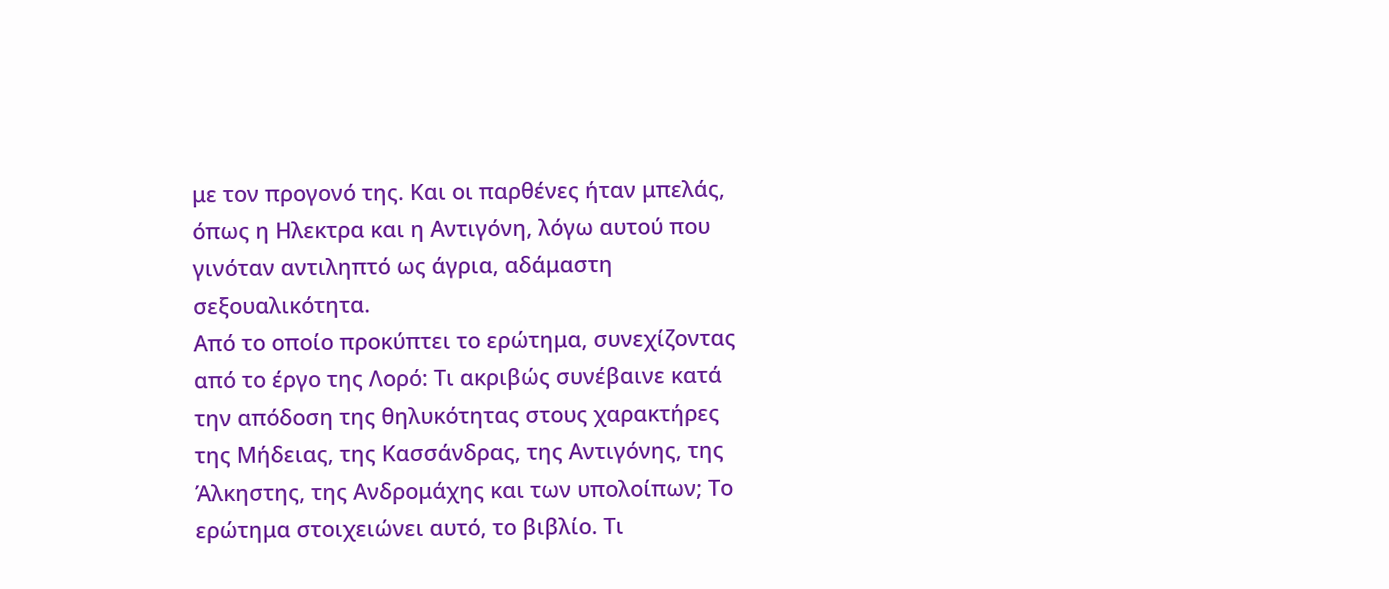με τον προγονό της. Και οι παρθένες ήταν μπελάς, όπως η Ηλεκτρα και η Αντιγόνη, λόγω αυτού που γινόταν αντιληπτό ως άγρια, αδάμαστη σεξουαλικότητα.
Από το οποίο προκύπτει το ερώτημα, συνεχίζοντας από το έργο της Λορό: Τι ακριβώς συνέβαινε κατά την απόδοση της θηλυκότητας στους χαρακτήρες της Μήδειας, της Κασσάνδρας, της Αντιγόνης, της Άλκηστης, της Ανδρομάχης και των υπολοίπων; Το ερώτημα στοιχειώνει αυτό, το βιβλίο. Τι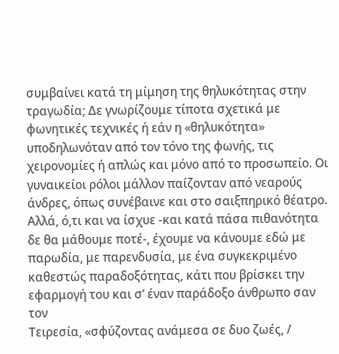συμβαίνει κατά τη μίμηση της θηλυκότητας στην τραγωδία; Δε γνωρίζουμε τίποτα σχετικά με φωνητικές τεχνικές ή εάν η «θηλυκότητα» υποδηλωνόταν από τον τόνο της φωνής, τις χειρονομίες ή απλώς και μόνο από το προσωπείο. Οι γυναικείοι ρόλοι μάλλον παίζονταν από νεαρούς άνδρες, όπως συνέβαινε και στο σαιξπηρικό θέατρο. Αλλά, ό,τι και να ίσχυε -και κατά πάσα πιθανότητα δε θα μάθουμε ποτέ-, έχουμε να κάνουμε εδώ με παρωδία, με παρενδυσία, με ένα συγκεκριμένο καθεστώς παραδοξότητας, κάτι που βρίσκει την εφαρμογή του και σ’ έναν παράδοξο άνθρωπο σαν τον
Τειρεσία, «σφύζοντας ανάμεσα σε δυο ζωές, /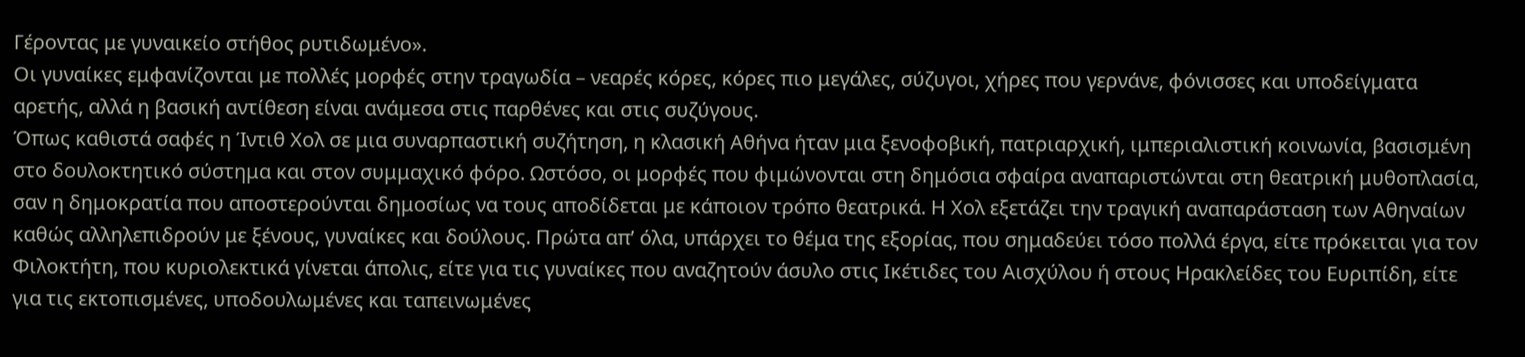Γέροντας με γυναικείο στήθος ρυτιδωμένο».
Οι γυναίκες εμφανίζονται με πολλές μορφές στην τραγωδία – νεαρές κόρες, κόρες πιο μεγάλες, σύζυγοι, χήρες που γερνάνε, φόνισσες και υποδείγματα αρετής, αλλά η βασική αντίθεση είναι ανάμεσα στις παρθένες και στις συζύγους.
Όπως καθιστά σαφές η Ίντιθ Χολ σε μια συναρπαστική συζήτηση, η κλασική Αθήνα ήταν μια ξενοφοβική, πατριαρχική, ιμπεριαλιστική κοινωνία, βασισμένη στο δουλοκτητικό σύστημα και στον συμμαχικό φόρο. Ωστόσο, οι μορφές που φιμώνονται στη δημόσια σφαίρα αναπαριστώνται στη θεατρική μυθοπλασία, σαν η δημοκρατία που αποστερούνται δημοσίως να τους αποδίδεται με κάποιον τρόπο θεατρικά. Η Χολ εξετάζει την τραγική αναπαράσταση των Αθηναίων καθώς αλληλεπιδρούν με ξένους, γυναίκες και δούλους. Πρώτα απ’ όλα, υπάρχει το θέμα της εξορίας, που σημαδεύει τόσο πολλά έργα, είτε πρόκειται για τον Φιλοκτήτη, που κυριολεκτικά γίνεται άπολις, είτε για τις γυναίκες που αναζητούν άσυλο στις Ικέτιδες του Αισχύλου ή στους Ηρακλείδες του Ευριπίδη, είτε για τις εκτοπισμένες, υποδουλωμένες και ταπεινωμένες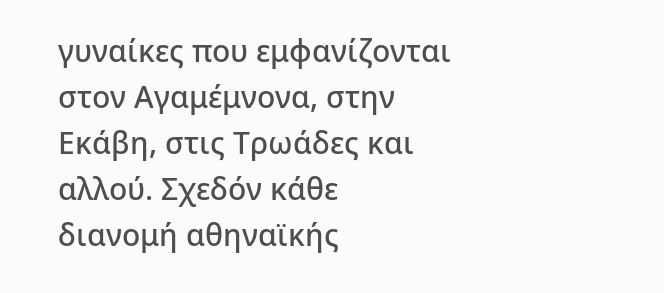γυναίκες που εμφανίζονται στον Αγαμέμνονα, στην Εκάβη, στις Τρωάδες και αλλού. Σχεδόν κάθε διανομή αθηναϊκής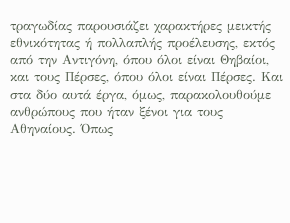τραγωδίας παρουσιάζει χαρακτήρες μεικτής εθνικότητας ή πολλαπλής προέλευσης, εκτός από την Αντιγόνη, όπου όλοι είναι Θηβαίοι, και τους Πέρσες, όπου όλοι είναι Πέρσες. Και στα δύο αυτά έργα, όμως, παρακολουθούμε ανθρώπους που ήταν ξένοι για τους Αθηναίους. Όπως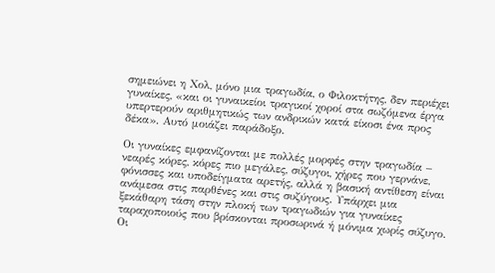σημειώνει η Χολ, μόνο μια τραγωδία, ο Φιλοκτήτης, δεν περιέχει γυναίκες, «και οι γυναικείοι τραγικοί χοροί στα σωζόμενα έργα υπερτερούν αριθμητικώς των ανδρικών κατά είκοσι ένα προς δέκα». Αυτό μοιάζει παράδοξο.

Οι γυναίκες εμφανίζονται με πολλές μορφές στην τραγωδία – νεαρές κόρες, κόρες πιο μεγάλες, σύζυγοι, χήρες που γερνάνε, φόνισσες και υποδείγματα αρετής, αλλά η βασική αντίθεση είναι ανάμεσα στις παρθένες και στις συζύγους. Υπάρχει μια ξεκάθαρη τάση στην πλοκή των τραγωδιών για γυναίκες ταραχοποιούς που βρίσκονται προσωρινά ή μόνιμα χωρίς σύζυγο. Οι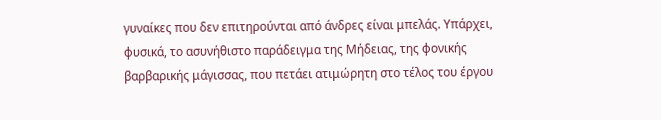γυναίκες που δεν επιτηρούνται από άνδρες είναι μπελάς. Υπάρχει, φυσικά, το ασυνήθιστο παράδειγμα της Μήδειας, της φονικής βαρβαρικής μάγισσας, που πετάει ατιμώρητη στο τέλος του έργου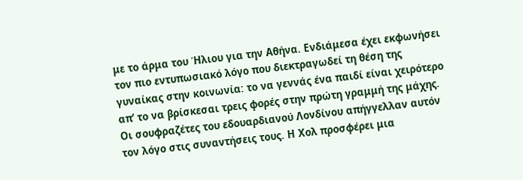με το άρμα του Ήλιου για την Αθήνα. Ενδιάμεσα έχει εκφωνήσει τον πιο εντυπωσιακό λόγο που διεκτραγωδεί τη θέση της γυναίκας στην κοινωνία: το να γεννάς ένα παιδί είναι χειρότερο απ’ το να βρίσκεσαι τρεις φορές στην πρώτη γραμμή της μάχης. Οι σουφραζέτες του εδουαρδιανού Λονδίνου απήγγελλαν αυτόν τον λόγο στις συναντήσεις τους. Η Χολ προσφέρει μια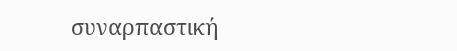συναρπαστική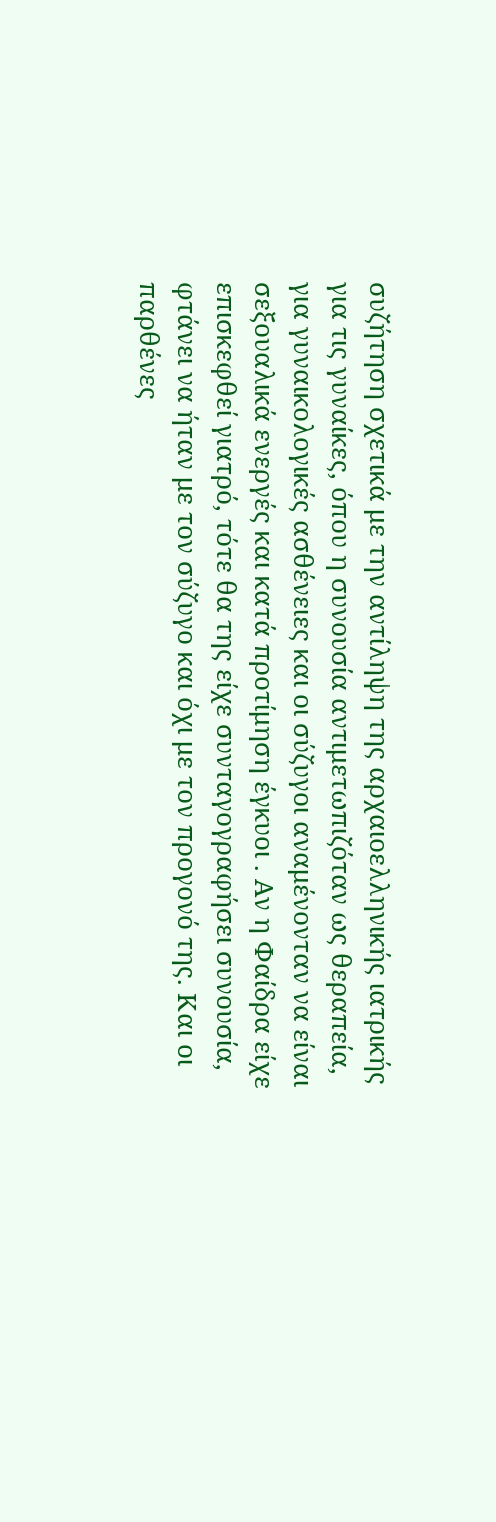συζήτηση σχετικά με την αντίληψη της αρχαιοελληνικής ιατρικής για τις γυναίκες, όπου η συνουσία αντιμετωπιζόταν ως θεραπεία, για γυναικολογικές ασθένειες και οι σύζυγοι αναμένονταν να είναι σεξουαλικά ενεργές και κατά προτίμηση έγκυοι . Αν η Φαίδρα είχε επισκεφθεί γιατρό, τότε θα της είχε συνταγογραφήσει συνουσία, φτάνει να ήταν με τον σύζυγο και όχι με τον προγονό της. Και οι παρθένες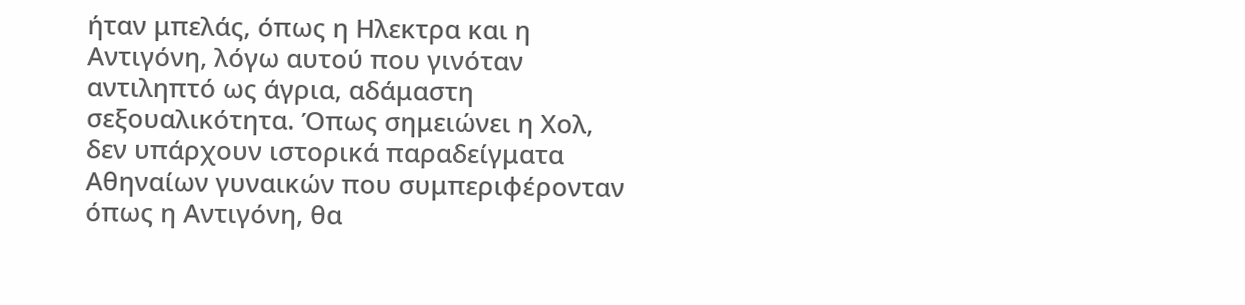ήταν μπελάς, όπως η Ηλεκτρα και η Αντιγόνη, λόγω αυτού που γινόταν αντιληπτό ως άγρια, αδάμαστη σεξουαλικότητα. Όπως σημειώνει η Χολ, δεν υπάρχουν ιστορικά παραδείγματα Αθηναίων γυναικών που συμπεριφέρονταν όπως η Αντιγόνη, θα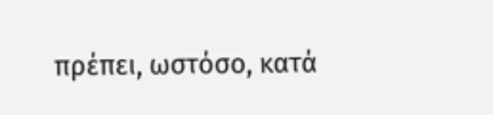πρέπει, ωστόσο, κατά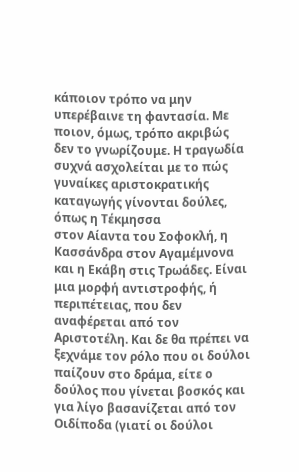κάποιον τρόπο να μην υπερέβαινε τη φαντασία. Με ποιον, όμως, τρόπο ακριβώς δεν το γνωρίζουμε. Η τραγωδία συχνά ασχολείται με το πώς γυναίκες αριστοκρατικής καταγωγής γίνονται δούλες, όπως η Τέκμησσα
στον Αίαντα του Σοφοκλή, η Κασσάνδρα στον Αγαμέμνονα και η Εκάβη στις Τρωάδες. Είναι μια μορφή αντιστροφής, ή περιπέτειας, που δεν αναφέρεται από τον Αριστοτέλη. Και δε θα πρέπει να ξεχνάμε τον ρόλο που οι δούλοι παίζουν στο δράμα, είτε ο δούλος που γίνεται βοσκός και για λίγο βασανίζεται από τον Οιδίποδα (γιατί οι δούλοι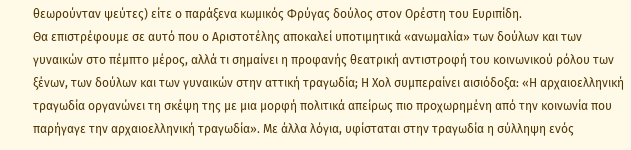θεωρούνταν ψεύτες) είτε ο παράξενα κωμικός Φρύγας δούλος στον Ορέστη του Ευριπίδη.
Θα επιστρέφουμε σε αυτό που ο Αριστοτέλης αποκαλεί υποτιμητικά «ανωμαλία» των δούλων και των γυναικών στο πέμπτο μέρος, αλλά τι σημαίνει η προφανής θεατρική αντιστροφή του κοινωνικού ρόλου των ξένων, των δούλων και των γυναικών στην αττική τραγωδία; Η Χολ συμπεραίνει αισιόδοξα: «Η αρχαιοελληνική τραγωδία οργανώνει τη σκέψη της με μια μορφή πολιτικά απείρως πιο προχωρημένη από την κοινωνία που παρήγαγε την αρχαιοελληνική τραγωδία». Με άλλα λόγια, υφίσταται στην τραγωδία η σύλληψη ενός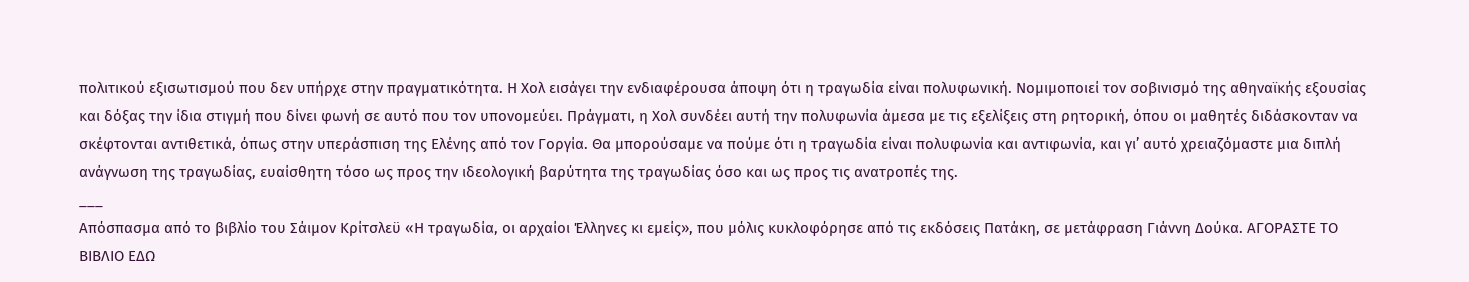πολιτικού εξισωτισμού που δεν υπήρχε στην πραγματικότητα. Η Χολ εισάγει την ενδιαφέρουσα άποψη ότι η τραγωδία είναι πολυφωνική. Νομιμοποιεί τον σοβινισμό της αθηναϊκής εξουσίας και δόξας την ίδια στιγμή που δίνει φωνή σε αυτό που τον υπονομεύει. Πράγματι, η Χολ συνδέει αυτή την πολυφωνία άμεσα με τις εξελίξεις στη ρητορική, όπου οι μαθητές διδάσκονταν να σκέφτονται αντιθετικά, όπως στην υπεράσπιση της Ελένης από τον Γοργία. Θα μπορούσαμε να πούμε ότι η τραγωδία είναι πολυφωνία και αντιφωνία, και γι’ αυτό χρειαζόμαστε μια διπλή ανάγνωση της τραγωδίας, ευαίσθητη τόσο ως προς την ιδεολογική βαρύτητα της τραγωδίας όσο και ως προς τις ανατροπές της.
___
Απόσπασμα από το βιβλίο του Σάιμον Κρίτσλεϋ «Η τραγωδία, οι αρχαίοι Έλληνες κι εμείς», που μόλις κυκλοφόρησε από τις εκδόσεις Πατάκη, σε μετάφραση Γιάννη Δούκα. ΑΓΟΡΑΣΤΕ ΤΟ ΒΙΒΛΙΟ ΕΔΩ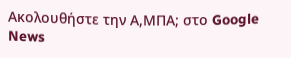Ακολουθήστε την Α,ΜΠΑ; στο Google News